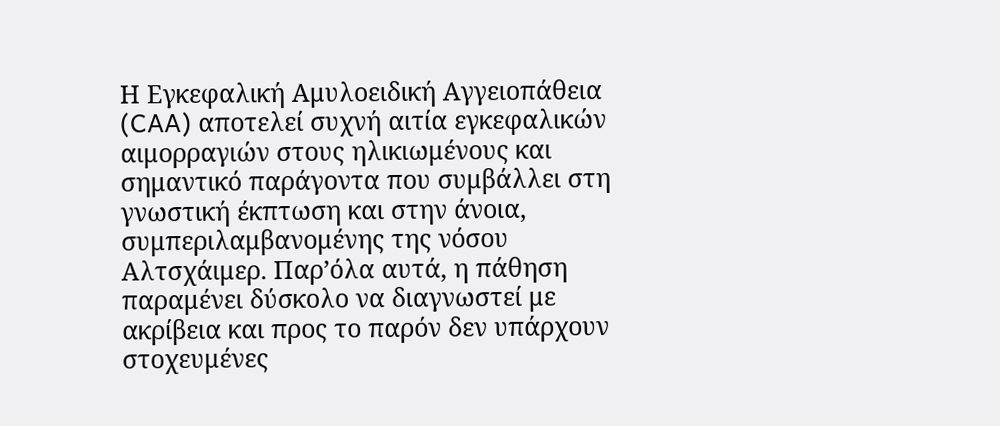Η Εγκεφαλική Αμυλοειδική Αγγειοπάθεια (CAA) αποτελεί συχνή αιτία εγκεφαλικών αιμορραγιών στους ηλικιωμένους και σημαντικό παράγοντα που συμβάλλει στη γνωστική έκπτωση και στην άνοια, συμπεριλαμβανομένης της νόσου Αλτσχάιμερ. Παρ’όλα αυτά, η πάθηση παραμένει δύσκολο να διαγνωστεί με ακρίβεια και προς το παρόν δεν υπάρχουν στοχευμένες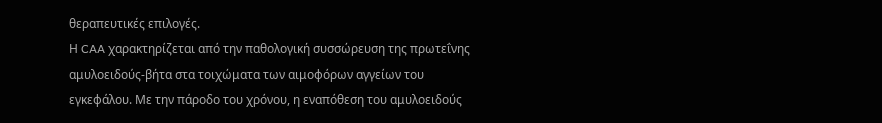θεραπευτικές επιλογές.
Η CAA χαρακτηρίζεται από την παθολογική συσσώρευση της πρωτεΐνης αμυλοειδούς-βήτα στα τοιχώματα των αιμοφόρων αγγείων του εγκεφάλου. Με την πάροδο του χρόνου, η εναπόθεση του αμυλοειδούς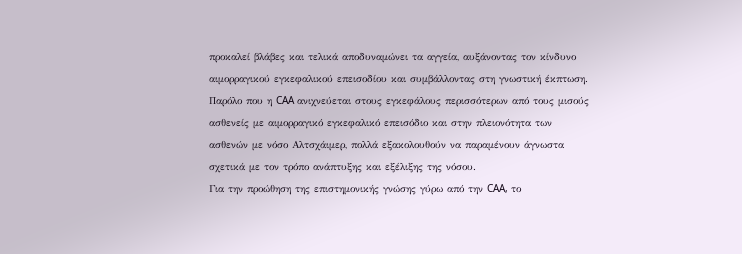προκαλεί βλάβες και τελικά αποδυναμώνει τα αγγεία, αυξάνοντας τον κίνδυνο αιμορραγικού εγκεφαλικού επεισοδίου και συμβάλλοντας στη γνωστική έκπτωση.
Παρόλο που η CAA ανιχνεύεται στους εγκεφάλους περισσότερων από τους μισούς ασθενείς με αιμορραγικό εγκεφαλικό επεισόδιο και στην πλειονότητα των ασθενών με νόσο Αλτσχάιμερ, πολλά εξακολουθούν να παραμένουν άγνωστα σχετικά με τον τρόπο ανάπτυξης και εξέλιξης της νόσου.
Για την προώθηση της επιστημονικής γνώσης γύρω από την CAA, το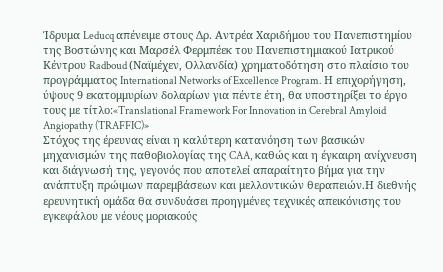Ίδρυμα Leducq απένειμε στους Δρ. Αντρέα Χαριδήμου του Πανεπιστημίου της Βοστώνης και Μαρσέλ Φερμπέεκ του Πανεπιστημιακού Ιατρικού Κέντρου Radboud (Ναϊμέχεν, Ολλανδία) χρηματοδότηση στο πλαίσιο του προγράμματος International Networks of Excellence Program. Η επιχορήγηση, ύψους 9 εκατομμυρίων δολαρίων για πέντε έτη, θα υποστηρίξει το έργο τους με τίτλο:«Translational Framework For Innovation in Cerebral Amyloid Angiopathy (TRAFFIC)»
Στόχος της έρευνας είναι η καλύτερη κατανόηση των βασικών μηχανισμών της παθοβιολογίας της CAA, καθώς και η έγκαιρη ανίχνευση και διάγνωσή της, γεγονός που αποτελεί απαραίτητο βήμα για την ανάπτυξη πρώιμων παρεμβάσεων και μελλοντικών θεραπειών.Η διεθνής ερευνητική ομάδα θα συνδυάσει προηγμένες τεχνικές απεικόνισης του εγκεφάλου με νέους μοριακούς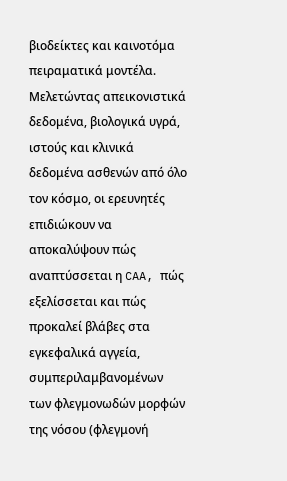βιοδείκτες και καινοτόμα πειραματικά μοντέλα. Μελετώντας απεικονιστικά δεδομένα, βιολογικά υγρά, ιστούς και κλινικά δεδομένα ασθενών από όλο τον κόσμο, οι ερευνητές επιδιώκουν να αποκαλύψουν πώς αναπτύσσεται η CAA, πώς εξελίσσεται και πώς προκαλεί βλάβες στα εγκεφαλικά αγγεία, συμπεριλαμβανομένων των φλεγμονωδών μορφών της νόσου (φλεγμονή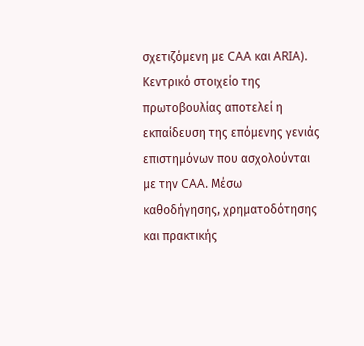σχετιζόμενη με CAA και ARIA).
Κεντρικό στοιχείο της πρωτοβουλίας αποτελεί η εκπαίδευση της επόμενης γενιάς επιστημόνων που ασχολούνται με την CAA. Μέσω καθοδήγησης, χρηματοδότησης και πρακτικής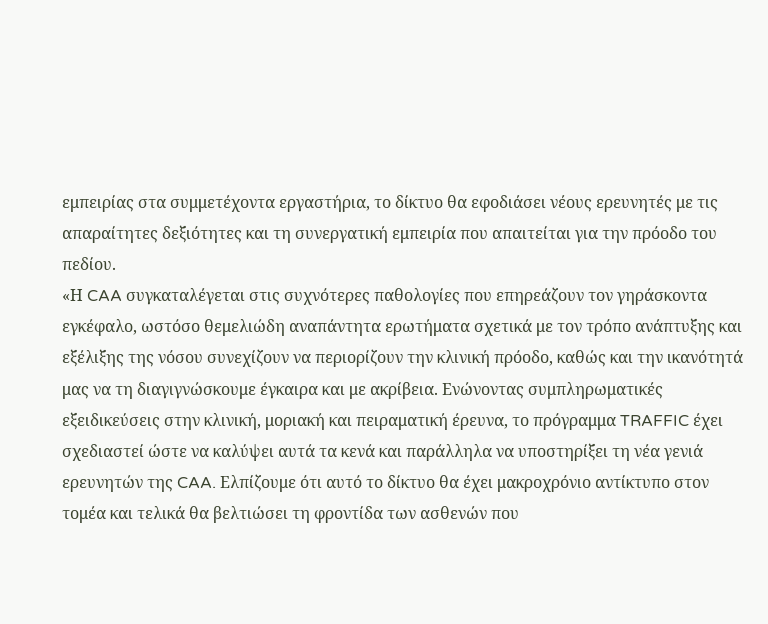εμπειρίας στα συμμετέχοντα εργαστήρια, το δίκτυο θα εφοδιάσει νέους ερευνητές με τις απαραίτητες δεξιότητες και τη συνεργατική εμπειρία που απαιτείται για την πρόοδο του πεδίου.
«Η CAA συγκαταλέγεται στις συχνότερες παθολογίες που επηρεάζουν τον γηράσκοντα εγκέφαλο, ωστόσο θεμελιώδη αναπάντητα ερωτήματα σχετικά με τον τρόπο ανάπτυξης και εξέλιξης της νόσου συνεχίζουν να περιορίζουν την κλινική πρόοδο, καθώς και την ικανότητά μας να τη διαγιγνώσκουμε έγκαιρα και με ακρίβεια. Ενώνοντας συμπληρωματικές εξειδικεύσεις στην κλινική, μοριακή και πειραματική έρευνα, το πρόγραμμα TRAFFIC έχει σχεδιαστεί ώστε να καλύψει αυτά τα κενά και παράλληλα να υποστηρίξει τη νέα γενιά ερευνητών της CAA. Ελπίζουμε ότι αυτό το δίκτυο θα έχει μακροχρόνιο αντίκτυπο στον τομέα και τελικά θα βελτιώσει τη φροντίδα των ασθενών που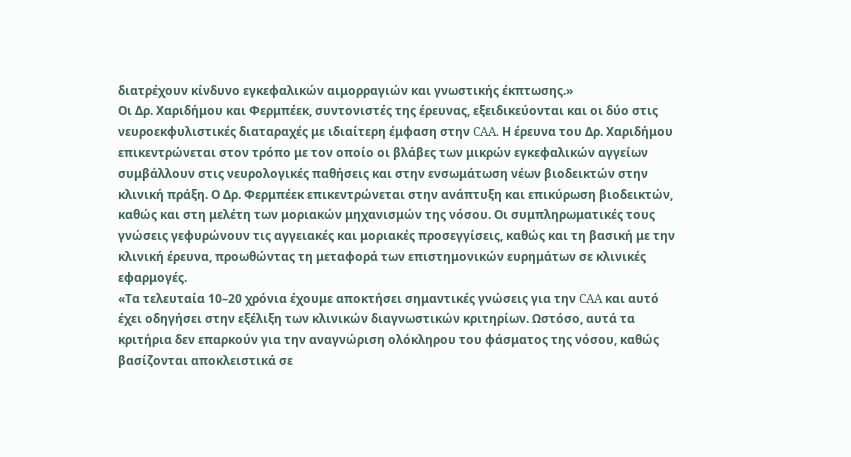διατρέχουν κίνδυνο εγκεφαλικών αιμορραγιών και γνωστικής έκπτωσης.»
Οι Δρ. Χαριδήμου και Φερμπέεκ, συντονιστές της έρευνας, εξειδικεύονται και οι δύο στις νευροεκφυλιστικές διαταραχές με ιδιαίτερη έμφαση στην CAA. Η έρευνα του Δρ. Χαριδήμου επικεντρώνεται στον τρόπο με τον οποίο οι βλάβες των μικρών εγκεφαλικών αγγείων συμβάλλουν στις νευρολογικές παθήσεις και στην ενσωμάτωση νέων βιοδεικτών στην κλινική πράξη. Ο Δρ. Φερμπέεκ επικεντρώνεται στην ανάπτυξη και επικύρωση βιοδεικτών, καθώς και στη μελέτη των μοριακών μηχανισμών της νόσου. Οι συμπληρωματικές τους γνώσεις γεφυρώνουν τις αγγειακές και μοριακές προσεγγίσεις, καθώς και τη βασική με την κλινική έρευνα, προωθώντας τη μεταφορά των επιστημονικών ευρημάτων σε κλινικές εφαρμογές.
«Τα τελευταία 10–20 χρόνια έχουμε αποκτήσει σημαντικές γνώσεις για την CAA και αυτό έχει οδηγήσει στην εξέλιξη των κλινικών διαγνωστικών κριτηρίων. Ωστόσο, αυτά τα κριτήρια δεν επαρκούν για την αναγνώριση ολόκληρου του φάσματος της νόσου, καθώς βασίζονται αποκλειστικά σε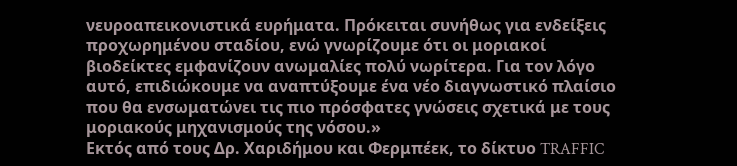νευροαπεικονιστικά ευρήματα. Πρόκειται συνήθως για ενδείξεις προχωρημένου σταδίου, ενώ γνωρίζουμε ότι οι μοριακοί βιοδείκτες εμφανίζουν ανωμαλίες πολύ νωρίτερα. Για τον λόγο αυτό, επιδιώκουμε να αναπτύξουμε ένα νέο διαγνωστικό πλαίσιο που θα ενσωματώνει τις πιο πρόσφατες γνώσεις σχετικά με τους μοριακούς μηχανισμούς της νόσου.»
Εκτός από τους Δρ. Χαριδήμου και Φερμπέεκ, το δίκτυο TRAFFIC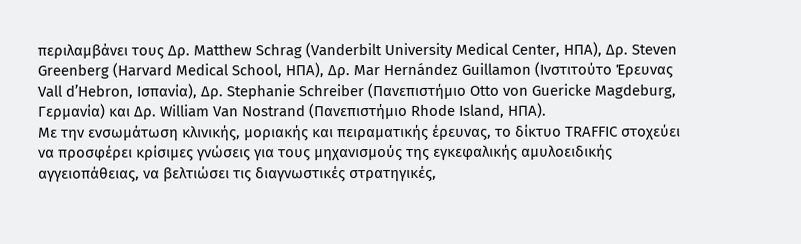περιλαμβάνει τους Δρ. Matthew Schrag (Vanderbilt University Medical Center, ΗΠΑ), Δρ. Steven Greenberg (Harvard Medical School, ΗΠΑ), Δρ. Mar Hernández Guillamon (Ινστιτούτο Έρευνας Vall d’Hebron, Ισπανία), Δρ. Stephanie Schreiber (Πανεπιστήμιο Otto von Guericke Magdeburg, Γερμανία) και Δρ. William Van Nostrand (Πανεπιστήμιο Rhode Island, ΗΠΑ).
Με την ενσωμάτωση κλινικής, μοριακής και πειραματικής έρευνας, το δίκτυο TRAFFIC στοχεύει να προσφέρει κρίσιμες γνώσεις για τους μηχανισμούς της εγκεφαλικής αμυλοειδικής αγγειοπάθειας, να βελτιώσει τις διαγνωστικές στρατηγικές,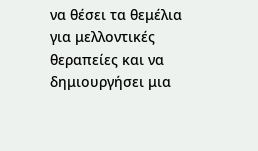να θέσει τα θεμέλια για μελλοντικές θεραπείες και να δημιουργήσει μια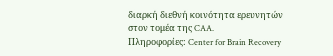διαρκή διεθνή κοινότητα ερευνητών στον τομέα της CAA.
Πληροφορίες: Center for Brain Recovery